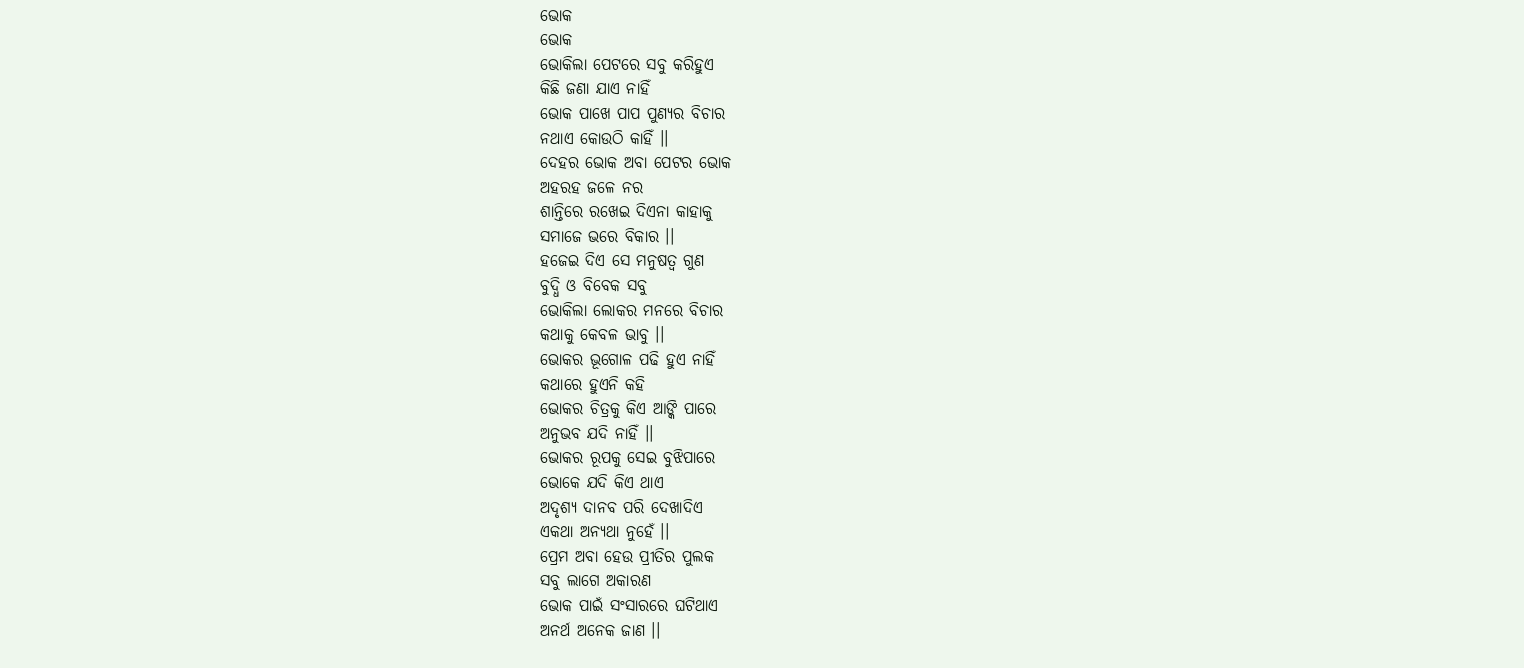ଭୋକ
ଭୋକ
ଭୋକିଲା ପେଟରେ ସବୁ କରିହୁଏ
କିଛି ଜଣା ଯାଏ ନାହିଁ
ଭୋକ ପାଖେ ପାପ ପୁଣ୍ୟର ବିଚାର
ନଥାଏ କୋଉଠି କାହିଁ ।।
ଦେହର ଭୋକ ଅବା ପେଟର ଭୋକ
ଅହରହ ଜଳେ ନର
ଶାନ୍ତିରେ ରଖେଇ ଦିଏନା କାହାକୁ
ସମାଜେ ଭରେ ବିକାର ।।
ହଜେଇ ଦିଏ ସେ ମନୁଷତ୍ବ ଗୁଣ
ବୁଦ୍ଧି ଓ ବିବେକ ସବୁ
ଭୋକିଲା ଲୋକର ମନରେ ବିଚାର
କଥାକୁ କେବଳ ଭାବୁ ।।
ଭୋକର ଭୂଗୋଳ ପଢି ହୁଏ ନାହିଁ
କଥାରେ ହୁଏନି କହି
ଭୋକର ଚିତ୍ରକୁ କିଏ ଆଙ୍କି ପାରେ
ଅନୁଭବ ଯଦି ନାହିଁ ।।
ଭୋକର ରୂପକୁ ସେଇ ବୁଝିପାରେ
ଭୋକେ ଯଦି କିଏ ଥାଏ
ଅଦୃଶ୍ୟ ଦାନବ ପରି ଦେଖାଦିଏ
ଏକଥା ଅନ୍ୟଥା ନୁହେଁ ।।
ପ୍ରେମ ଅବା ହେଉ ପ୍ରୀତିର ପୁଲକ
ସବୁ ଲାଗେ ଅକାରଣ
ଭୋକ ପାଇଁ ସଂସାରରେ ଘଟିଥାଏ
ଅନର୍ଥ ଅନେକ ଜାଣ ।।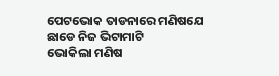ପେଟଭୋକ ତାଡନାରେ ମଣିଷଯେ
ଛାଡେ ନିଜ ଭିଟାମାଟି
ଭୋକିଲା ମଣିଷ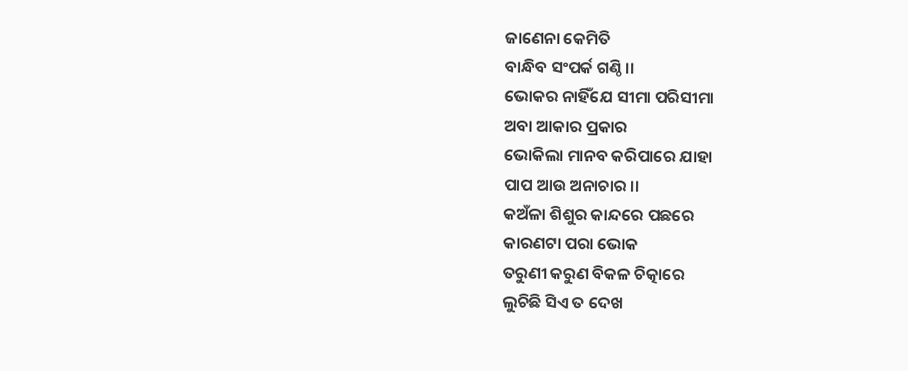ଜାଣେନା କେମିତି
ବାନ୍ଧିବ ସଂପର୍କ ଗଣ୍ଠି ।।
ଭୋକର ନାହିଁଯେ ସୀମା ପରିସୀମା
ଅବା ଆକାର ପ୍ରକାର
ଭୋକିଲା ମାନବ କରିପାରେ ଯାହା
ପାପ ଆଉ ଅନାଚାର ।।
କଅଁଳା ଶିଶୁର କାନ୍ଦରେ ପଛରେ
କାରଣଟା ପରା ଭୋକ
ତରୁଣୀ କରୁଣ ବିକଳ ଚିତ୍କାରେ
ଲୁଚିଛି ସିଏ ତ ଦେଖ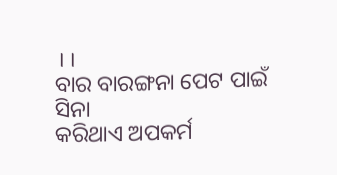।।
ବାର ବାରଙ୍ଗନା ପେଟ ପାଇଁ ସିନା
କରିଥାଏ ଅପକର୍ମ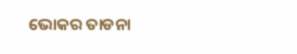ଭୋକର ତାଡନା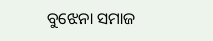ବୁଝେନା ସମାଜ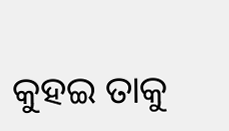କୁହଇ ତାକୁ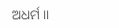ଅଧର୍ମ ।।